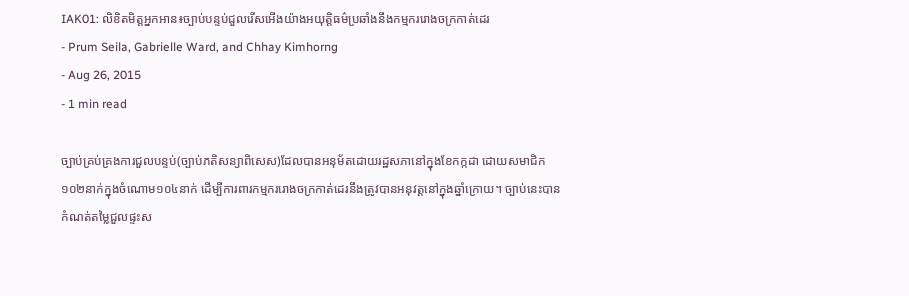IAK01: លិខិតមិត្តអ្នកអាន៖ច្បាប់បន្ទប់ជួលរើសអើងយ៉ាងអយុត្តិធម៌ប្រឆាំងនឹងកម្មកររោងចក្រកាត់ដេរ
- Prum Seila, Gabrielle Ward, and Chhay Kimhorng
- Aug 26, 2015
- 1 min read

ច្បាប់គ្រប់គ្រងការជួលបន្ទប់(ច្បាប់ភតិសន្យាពិសេស)ដែលបានអនុម័តដោយរដ្ឋសភានៅក្នុងខែកក្កដា ដោយសមាជិក១០២នាក់ក្នុងចំណោម១០៤នាក់ ដើម្បីការពារកម្មកររោងចក្រកាត់ដេរនឹងត្រូវបានអនុវត្តនៅក្នុងឆ្នាំក្រោយ។ ច្បាប់នេះបានកំណត់តម្លៃជួលផ្ទះស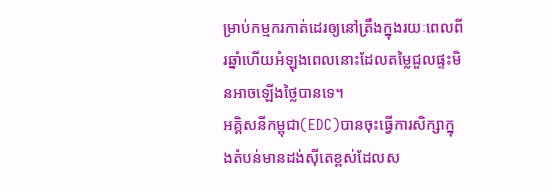ម្រាប់កម្មករកាត់ដេរឲ្យនៅត្រឹងក្នុងរយៈពេលពីរឆ្នាំហើយអំឡុងពេលនោះដែលតម្លៃជួលផ្ទះមិនអាចឡើងថ្លៃបានទេ។
អគ្គិសនីកម្ពុជា(EDC)បានចុះធ្វើការសិក្សាក្នុងតំបន់មានដង់ស៊ីតេខ្ពស់ដែលស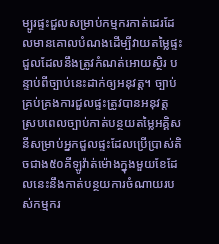ម្បូរផ្ទះជួលសម្រាប់កម្មករកាត់ដេរដែលមានគោលបំណងដើម្បីវាយតម្លៃផ្ទះជួលដែលនឹងត្រូវកំណត់អោយស្ថិរ បន្ទាប់ពីច្បាប់នេះដាក់ឲ្យអនុវត្ត។ ច្បាប់គ្រប់គ្រងការជួលផ្ទះត្រូវបានអនុវត្ត ស្របពេលច្បាប់កាត់បន្ថយតម្លៃអគ្គិសនីសម្រាប់អ្នកជួលផ្ទះដែលប្រើប្រាស់តិចជាង៥០គីឡូវ៉ាត់ម៉ោងក្នុងមួយខែដែលនេះនឹងកាត់បន្ថយការចំណាយរបស់កម្មករ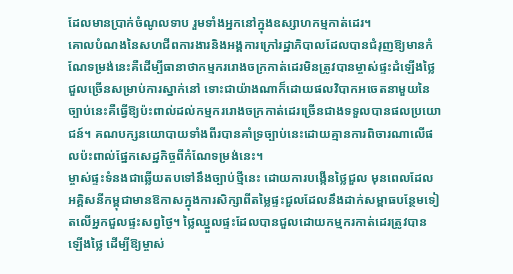ដែលមានប្រាក់ចំណូលទាប រួមទាំងអ្នកនៅក្នុងឧស្សាហកម្មកាត់ដេរ។
គោលបំណងនៃសហជីពការងារនិងអង្គការក្រៅរដ្ឋាភិបាលដែលបានជំរុញឱ្យមានកំណែទម្រង់នេះគឺដើម្បីធានាថាកម្មកររោងចក្រកាត់ដេរមិនត្រូវបានម្ចាស់ផ្ទះដំឡើងថ្លៃជួលច្រើនសម្រាប់ការស្នាក់នៅ ទោះជាយ៉ាងណាក៏ដោយផលវិបាកអចេតនាមួយនៃច្បាប់នេះគឺធ្វើឱ្យប៉ះពាល់ដល់កម្មកររោងចក្រកាត់ដេរច្រើនជាងទទួលបានផលប្រយោជន៍។ គណបក្សនយោបាយទាំងពីរបានគាំទ្រច្បាប់នេះដោយគ្មានការពិចារណាលើផលប៉ះពាល់ផ្នែកសេដ្ឋកិច្ចពីកំណែទម្រង់នេះ។
ម្ចាស់ផ្ទះទំនងជាឆ្លើយតបទៅនឹងច្បាប់ថ្មីនេះ ដោយការបង្កើនថ្លៃជួល មុនពេលដែលអគ្គិសនីកម្ពុជាមានឱកាសក្នុងការសិក្សាពីតម្លៃផ្ទះជួលដែលនឹងដាក់សម្ពាធបន្ថែមទៀតលើអ្នកជួលផ្ទះសព្វថ្ងៃ។ ថ្លៃឈ្នួលផ្ទះដែលបានជួលដោយកម្មករកាត់ដេរត្រូវបានឡើងថ្លៃ ដើម្បីឱ្យម្ចាស់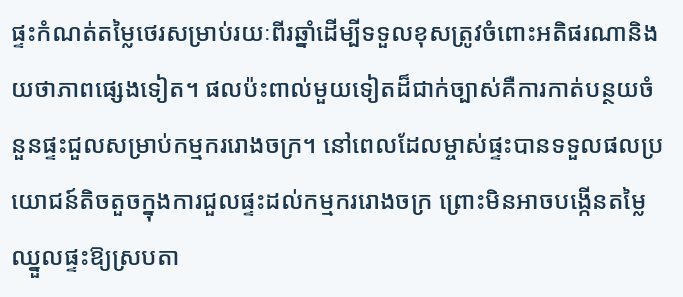ផ្ទះកំណត់តម្លៃថេរសម្រាប់រយៈពីរឆ្នាំដើម្បីទទួលខុសត្រូវចំពោះអតិផរណានិងយថាភាពផ្សេងទៀត។ ផលប៉ះពាល់មួយទៀតដ៏ជាក់ច្បាស់គឺការកាត់បន្ថយចំនួនផ្ទះជួលសម្រាប់កម្មកររោងចក្រ។ នៅពេលដែលម្ចាស់ផ្ទះបានទទួលផលប្រយោជន៍តិចតួចក្នុងការជួលផ្ទះដល់កម្មកររោងចក្រ ព្រោះមិនអាចបង្កើនតម្លៃឈ្នួលផ្ទះឱ្យស្របតា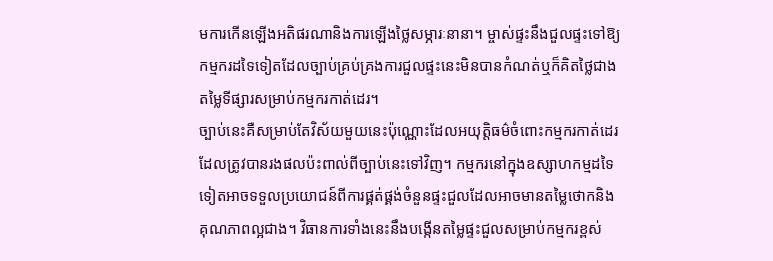មការកើនឡើងអតិផរណានិងការឡើងថ្លៃសម្ភារៈនានា។ ម្ចាស់ផ្ទះនឹងជួលផ្ទះទៅឱ្យកម្មករដទៃទៀតដែលច្បាប់គ្រប់គ្រងការជួលផ្ទះនេះមិនបានកំណត់ឬក៏គិតថ្លៃជាងតម្លៃទីផ្សារសម្រាប់កម្មករកាត់ដេរ។
ច្បាប់នេះគឺសម្រាប់តែវិស័យមួយនេះប៉ុណ្ណោះដែលអយុត្តិធម៌ចំពោះកម្មករកាត់ដេរដែលត្រូវបានរងផលប៉ះពាល់ពីច្បាប់នេះទៅវិញ។ កម្មករនៅក្នុងឧស្សាហកម្មដទៃទៀតអាចទទួលប្រយោជន៍ពីការផ្គត់ផ្គង់ចំនួនផ្ទះជួលដែលអាចមានតម្លៃថោកនិងគុណភាពល្អជាង។ វិធានការទាំងនេះនឹងបង្កើនតម្លៃផ្ទះជួលសម្រាប់កម្មករខ្ពស់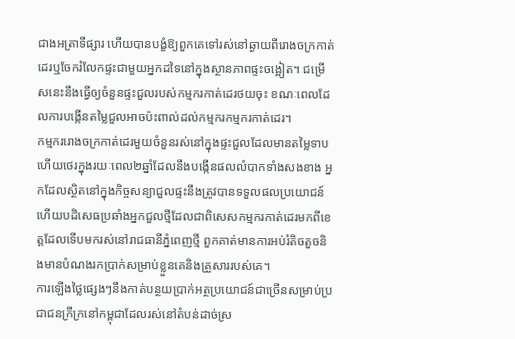ជាងអត្រាទីផ្សារ ហើយបានបង្ខំឱ្យពួកគេទៅរស់នៅឆ្ងាយពីរោងចក្រកាត់ដេរឬចែករំលែកផ្ទះជាមួយអ្នកដទៃនៅក្នុងស្ថានភាពផ្ទះចង្អៀត។ ជម្រើសនេះនឹងធ្វើឲ្យចំនួនផ្ទះជួលរបស់កម្មករកាត់ដេរថយចុះ ខណៈពេលដែលការបង្កើនតម្លៃជួលអាចប៉ះពាល់ដល់កម្មករកម្មករកាត់ដេរ។
កម្មកររោងចក្រកាត់ដេរមួយចំនួនរស់នៅក្នុងផ្ទះជួលដែលមានតម្លៃទាបហើយថេរក្នុងរយៈពេល២ឆ្នាំដែលនឹងបង្កើនផលលំបាកទាំងសងខាង អ្នកដែលស្ថិតនៅក្នុងកិច្ចសន្យាជួលផ្ទះនឹងត្រូវបានទទួលផលប្រយោជន៍ហើយបដិសេធប្រឆាំងអ្នកជួលថ្មីដែលជាពិសេសកម្មករកាត់ដេរមកពីខេត្តដែលទើបមករស់នៅរាជធានីភ្នំពេញថ្មី ពួកគាត់មានការអប់រំតិចតួចនិងមានបំណងរកប្រាក់សម្រាប់ខ្លួនគេនិងគ្រួសាររបស់គេ។
ការឡើងថ្លៃផ្សេងៗនឹងកាត់បន្ថយប្រាក់អត្ថប្រយោជន៍ជាច្រើនសម្រាប់ប្រជាជនក្រីក្រនៅកម្ពុជាដែលរស់នៅតំបន់ដាច់ស្រ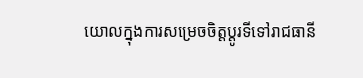យោលក្នុងការសម្រេចចិត្តប្តូរទីទៅរាជធានី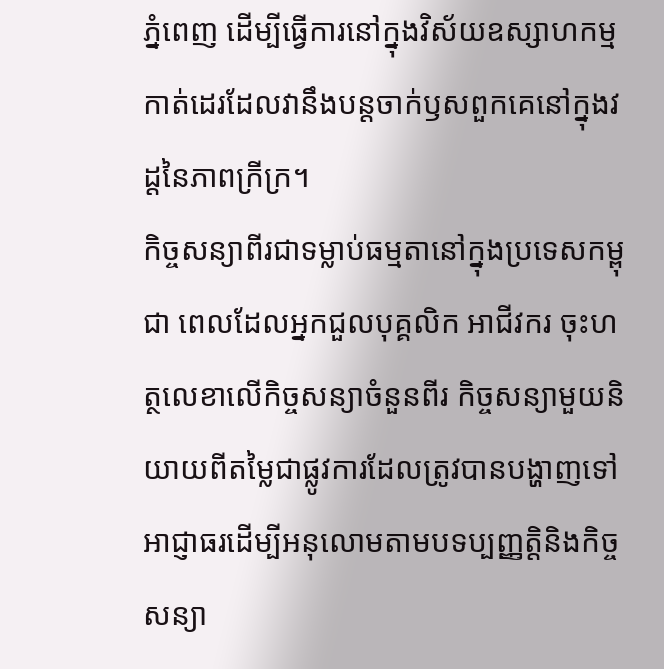ភ្នំពេញ ដើម្បីធ្វើការនៅក្នុងវិស័យឧស្សាហកម្មកាត់ដេរដែលវានឹងបន្តចាក់ឫសពួកគេនៅក្នុងវដ្តនៃភាពក្រីក្រ។
កិច្ចសន្យាពីរជាទម្លាប់ធម្មតានៅក្នុងប្រទេសកម្ពុជា ពេលដែលអ្នកជួលបុគ្គលិក អាជីវករ ចុះហត្ថលេខាលើកិច្ចសន្យាចំនួនពីរ កិច្ចសន្យាមួយនិយាយពីតម្លៃជាផ្លូវការដែលត្រូវបានបង្ហាញទៅអាជ្ញាធរដើម្បីអនុលោមតាមបទប្បញ្ញត្តិនិងកិច្ចសន្យា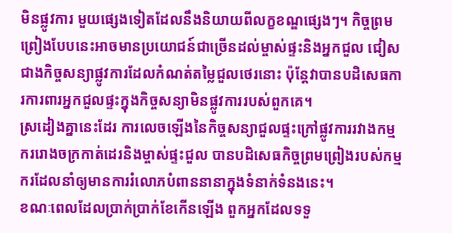មិនផ្លូវការ មួយផ្សេងទៀតដែលនឹងនិយាយពីលក្ខខណ្ឌផ្សេងៗ។ កិច្ចព្រមព្រៀងបែបនេះអាចមានប្រយោជន៍ជាច្រើនដល់ម្ចាស់ផ្ទះនិងអ្នកជួល ជៀសជាងកិច្ចសន្យាផ្លូវការដែលកំណត់តម្លៃជួលថេរនោះ ប៉ុន្តែវាបានបដិសេធការការពារអ្នកជួលផ្ទះក្នុងកិច្ចសន្យាមិនផ្លូវការរបស់ពួកគេ។
ស្រដៀងគ្នានេះដែរ ការលេចឡើងនៃកិច្ចសន្យាជួលផ្ទះក្រៅផ្លូវការរវាងកម្មកររោងចក្រកាត់ដេរនិងម្ចាស់ផ្ទះជួល បានបដិសេធកិច្ចព្រមព្រៀងរបស់កម្មករដែលនាំឲ្យមានការរំលោភបំពាននានាក្នុងទំនាក់ទំនងនេះ។
ខណៈពេលដែលប្រាក់ប្រាក់ខែកើនឡើង ពួកអ្នកដែលទទួ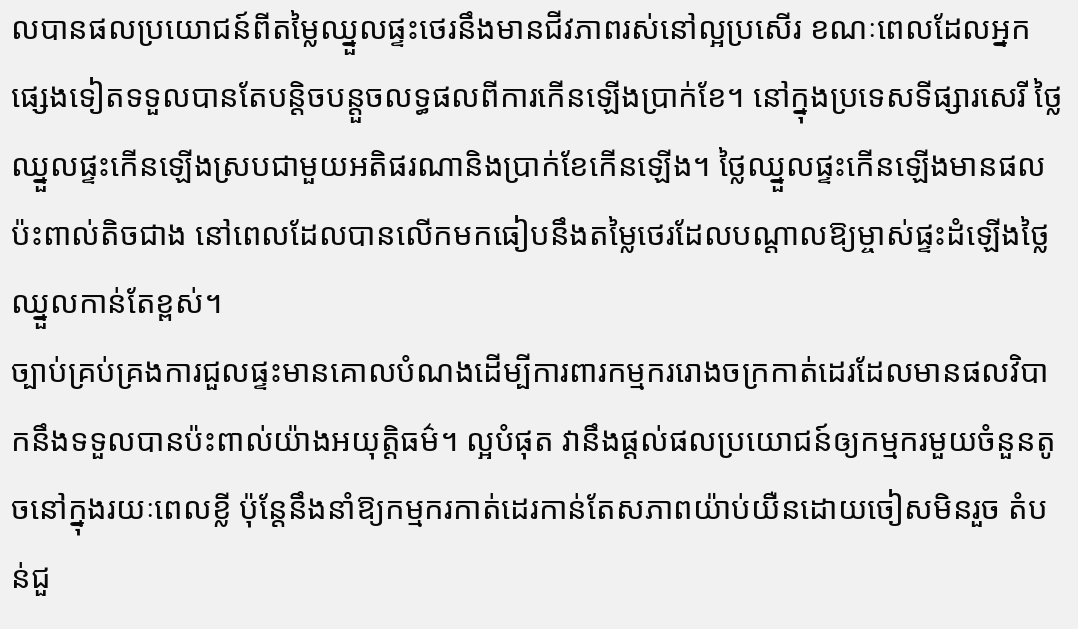លបានផលប្រយោជន៍ពីតម្លៃឈ្នួលផ្ទះថេរនឹងមានជីវភាពរស់នៅល្អប្រសើរ ខណៈពេលដែលអ្នកផ្សេងទៀតទទួលបានតែបន្តិចបន្តួចលទ្ធផលពីការកើនឡើងប្រាក់ខែ។ នៅក្នុងប្រទេសទីផ្សារសេរី ថ្លៃឈ្នួលផ្ទះកើនឡើងស្របជាមួយអតិផរណានិងប្រាក់ខែកើនឡើង។ ថ្លៃឈ្នួលផ្ទះកើនឡើងមានផលប៉ះពាល់តិចជាង នៅពេលដែលបានលើកមកធៀបនឹងតម្លៃថេរដែលបណ្តាលឱ្យម្ចាស់ផ្ទះដំឡើងថ្លៃឈ្នួលកាន់តែខ្ពស់។
ច្បាប់គ្រប់គ្រងការជួលផ្ទះមានគោលបំណងដើម្បីការពារកម្មកររោងចក្រកាត់ដេរដែលមានផលវិបាកនឹងទទួលបានប៉ះពាល់យ៉ាងអយុត្តិធម៌។ ល្អបំផុត វានឹងផ្តល់ផលប្រយោជន៍ឲ្យកម្មករមួយចំនួនតូចនៅក្នុងរយៈពេលខ្លី ប៉ុន្តែនឹងនាំឱ្យកម្មករកាត់ដេរកាន់តែសភាពយ៉ាប់យឺនដោយចៀសមិនរួច តំបន់ជួ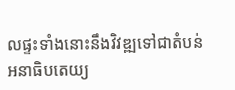លផ្ទះទាំងនោះនឹងវិវឌ្ឍទៅជាតំបន់អនាធិបតេយ្យ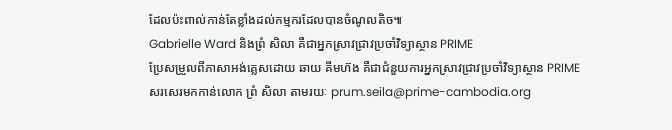ដែលប៉ះពាល់កាន់តែខ្លាំងដល់កម្មករដែលបានចំណូលតិច៕
Gabrielle Ward និងព្រំ សិលា គឺជាអ្នកស្រាវជ្រាវប្រចាំវិទ្យាស្ថាន PRIME
ប្រែសម្រួលពីភាសាអង់គ្លេសដោយ ឆាយ គីមហ៊ង គឺជាជំនួយការអ្នកស្រាវជ្រាវប្រចាំវិទ្យាស្ថាន PRIME
សរសេរមកកាន់លោក ព្រំ សិលា តាមរយៈ prum.seila@prime-cambodia.org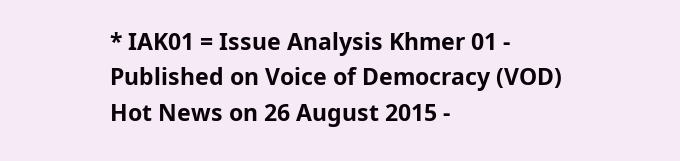* IAK01 = Issue Analysis Khmer 01 - Published on Voice of Democracy (VOD) Hot News on 26 August 2015 -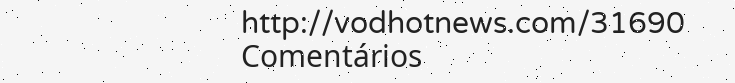http://vodhotnews.com/31690
Comentários